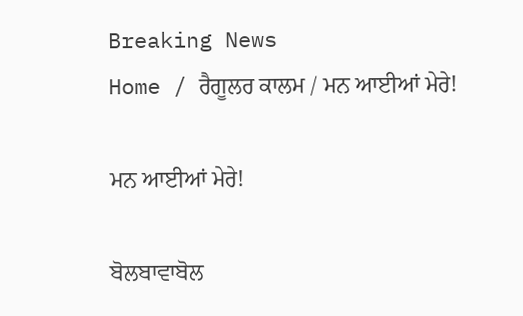Breaking News
Home / ਰੈਗੂਲਰ ਕਾਲਮ / ਮਨ ਆਈਆਂ ਮੇਰੇ!

ਮਨ ਆਈਆਂ ਮੇਰੇ!

ਬੋਲਬਾਵਾਬੋਲ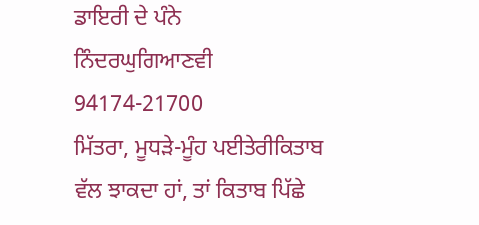ਡਾਇਰੀ ਦੇ ਪੰਨੇ
ਨਿੰਦਰਘੁਗਿਆਣਵੀ
94174-21700
ਮਿੱਤਰਾ, ਮੂਧੜੇ-ਮੂੰਹ ਪਈਤੇਰੀਕਿਤਾਬ ਵੱਲ ਝਾਕਦਾ ਹਾਂ, ਤਾਂ ਕਿਤਾਬ ਪਿੱਛੇ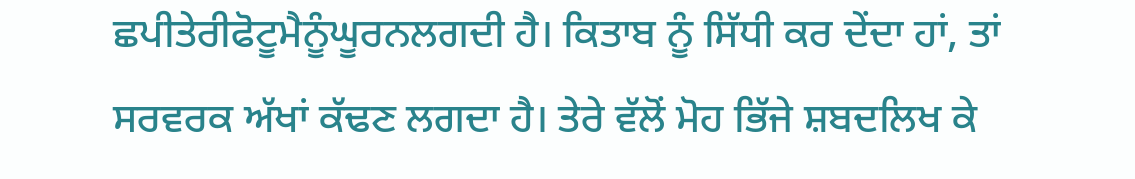ਛਪੀਤੇਰੀਫੋਟੂਮੈਨੂੰਘੂਰਨਲਗਦੀ ਹੈ। ਕਿਤਾਬ ਨੂੰ ਸਿੱਧੀ ਕਰ ਦੇਂਦਾ ਹਾਂ, ਤਾਂ ਸਰਵਰਕ ਅੱਖਾਂ ਕੱਢਣ ਲਗਦਾ ਹੈ। ਤੇਰੇ ਵੱਲੋਂ ਮੋਹ ਭਿੱਜੇ ਸ਼ਬਦਲਿਖ ਕੇ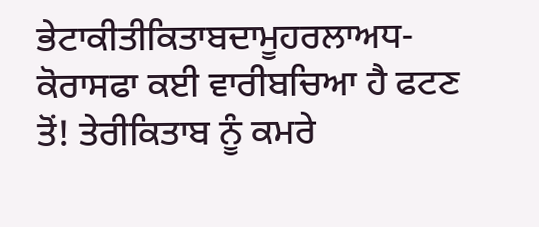ਭੇਟਾਕੀਤੀਕਿਤਾਬਦਾਮੂਹਰਲਾਅਧ-ਕੋਰਾਸਫਾ ਕਈ ਵਾਰੀਬਚਿਆ ਹੈ ਫਟਣ ਤੋਂ! ਤੇਰੀਕਿਤਾਬ ਨੂੰ ਕਮਰੇ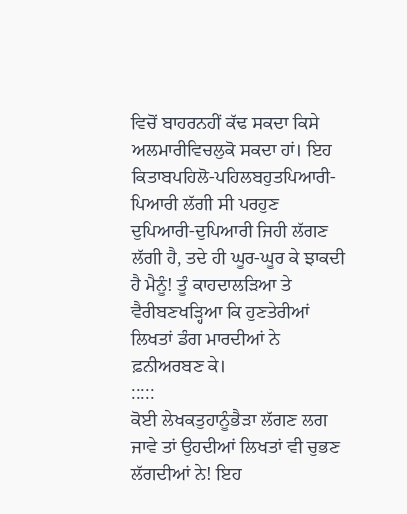ਵਿਚੋਂ ਬਾਹਰਨਹੀਂ ਕੱਢ ਸਕਦਾ ਕਿਸੇ ਅਲਮਾਰੀਵਿਚਲੁਕੋ ਸਕਦਾ ਹਾਂ। ਇਹ ਕਿਤਾਬਪਹਿਲੋ-ਪਹਿਲਬਹੁਤਪਿਆਰੀ-ਪਿਆਰੀ ਲੱਗੀ ਸੀ ਪਰਹੁਣ ਦੁਪਿਆਰੀ-ਦੁਪਿਆਰੀ ਜਿਹੀ ਲੱਗਣ ਲੱਗੀ ਹੈ, ਤਦੇ ਹੀ ਘੂਰ-ਘੂਰ ਕੇ ਝਾਕਦੀ ਹੈ ਮੈਨੂੰ! ਤੂੰ ਕਾਹਦਾਲੜਿਆ ਤੇ ਵੈਰੀਬਣਖੜ੍ਹਿਆ ਕਿ ਹੁਣਤੇਰੀਆਂ ਲਿਖਤਾਂ ਡੰਗ ਮਾਰਦੀਆਂ ਨੇ ਫ਼ਨੀਅਰਬਣ ਕੇ।
:::::
ਕੋਈ ਲੇਖਕਤੁਹਾਨੂੰਭੈੜਾ ਲੱਗਣ ਲਗ ਜਾਵੇ ਤਾਂ ਉਹਦੀਆਂ ਲਿਖਤਾਂ ਵੀ ਚੁਭਣ ਲੱਗਦੀਆਂ ਨੇ! ਇਹ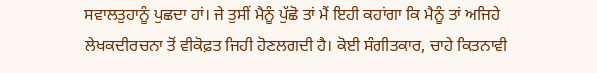ਸਵਾਲਤੁਹਾਨੂੰ ਪੁਛਦਾ ਹਾਂ। ਜੇ ਤੁਸੀਂ ਮੈਨੂੰ ਪੁੱਛੋ ਤਾਂ ਮੈਂ ਇਹੀ ਕਹਾਂਗਾ ਕਿ ਮੈਨੂੰ ਤਾਂ ਅਜਿਹੇ ਲੇਖਕਦੀਰਚਨਾ ਤੋਂ ਵੀਕੋਫ਼ਤ ਜਿਹੀ ਹੋਣਲਗਦੀ ਹੈ। ਕੋਈ ਸੰਗੀਤਕਾਰ, ਚਾਹੇ ਕਿਤਨਾਵੀ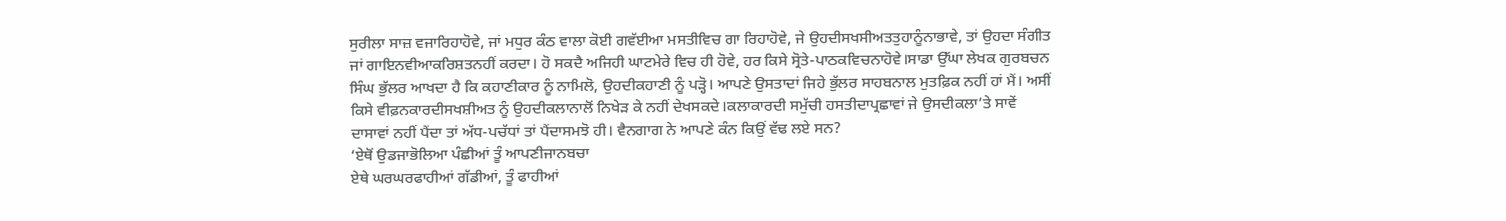ਸੁਰੀਲਾ ਸਾਜ਼ ਵਜਾਰਿਹਾਹੋਵੇ, ਜਾਂ ਮਧੁਰ ਕੰਠ ਵਾਲਾ ਕੋਈ ਗਵੱਈਆ ਮਸਤੀਵਿਚ ਗਾ ਰਿਹਾਹੋਵੇ, ਜੇ ਉਹਦੀਸਖਸੀਅਤਤੁਹਾਨੂੰਨਾਭਾਵੇ, ਤਾਂ ਉਹਦਾ ਸੰਗੀਤ ਜਾਂ ਗਾਇਨਵੀਆਕਰਿਸ਼ਤਨਹੀਂ ਕਰਦਾ। ਹੋ ਸਕਦੈ ਅਜਿਹੀ ਘਾਟਮੇਰੇ ਵਿਚ ਹੀ ਹੋਵੇ, ਹਰ ਕਿਸੇ ਸ੍ਰੋਤੇ-ਪਾਠਕਵਿਚਨਾਹੋਵੇ।ਸਾਡਾ ਉੱਘਾ ਲੇਖਕ ਗੁਰਬਚਨ ਸਿੰਘ ਭੁੱਲਰ ਆਖਦਾ ਹੈ ਕਿ ਕਹਾਣੀਕਾਰ ਨੂੰ ਨਾਮਿਲੋ, ਉਹਦੀਕਹਾਣੀ ਨੂੰ ਪੜ੍ਹੋ। ਆਪਣੇ ਉਸਤਾਦਾਂ ਜਿਹੇ ਭੁੱਲਰ ਸਾਹਬਨਾਲ ਮੁਤਫ਼ਿਕ ਨਹੀਂ ਹਾਂ ਮੈਂ। ਅਸੀਂ ਕਿਸੇ ਵੀਫ਼ਨਕਾਰਦੀਸਖਸ਼ੀਅਤ ਨੂੰ ਉਹਦੀਕਲਾਨਾਲੋਂ ਨਿਖੇੜ ਕੇ ਨਹੀਂ ਦੇਖਸਕਦੇ।ਕਲਾਕਾਰਦੀ ਸਮੁੱਚੀ ਹਸਤੀਦਾਪ੍ਰਛਾਵਾਂ ਜੇ ਉਸਦੀਕਲਾ’ਤੇ ਸਾਵੇਂ ਦਾਸਾਵਾਂ ਨਹੀਂ ਪੈਂਦਾ ਤਾਂ ਅੱਧ-ਪਚੱਧਾਂ ਤਾਂ ਪੈਂਦਾਸਮਝੋ ਹੀ। ਵੈਨਗਾਗ ਨੇ ਆਪਣੇ ਕੰਨ ਕਿਉਂ ਵੱਢ ਲਏ ਸਨ?
‘ਏਥੋਂ ਉਡਜਾਭੋਲਿਆ ਪੰਛੀਆਂ ਤੂੰ ਆਪਣੀਜਾਨਬਚਾ
ਏਥੇ ਘਰਘਰਫਾਹੀਆਂ ਗੱਡੀਆਂ, ਤੂੰ ਫਾਹੀਆਂ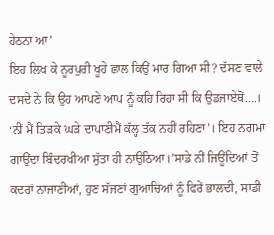ਹੇਠਨਾ ਆ’
ਇਹ ਲਿਖ ਕੇ ਨੂਰਪੁਰੀ ਖੂਹੇ ਛਾਲ ਕਿਉਂ ਮਾਰ ਗਿਆ ਸੀ? ਦੱਸਣ ਵਾਲੇ ਦਸਦੇ ਨੇ ਕਿ ਉਹ ਆਪਣੇ ਆਪ ਨੂੰ ਕਹਿ ਰਿਹਾ ਸੀ ਕਿ ਉਡਜਾਏਥੋਂ….। ‘ਨੀਂ ਮੈਂ ਤਿੜਕੇ ਘੜੇ ਦਾਪਾਣੀਮੈਂ ਕੱਲ੍ਹ ਤੱਕ ਨਹੀਂ ਰਹਿਣਾ’। ਇਹ ਨਗਮਾ ਗਾਉਂਦਾ ਬਿੰਦਰਖੀਆ ਸੁੱਤਾ ਹੀ ਨਾਉਠਿਆ।’ਸਾਡੇ ਨੀਂ ਜਿਊਂਦਿਆਂ ਤੋਂ ਕਦਰਾਂ ਨਾਜਾਣੀਆਂ, ਹੁਣ ਸੱਜਣਾਂ ਗੁਆਚਿਆਂ ਨੂੰ ਫਿਰੇਂ ਭਾਲਦੀ, ਸਾਡੀ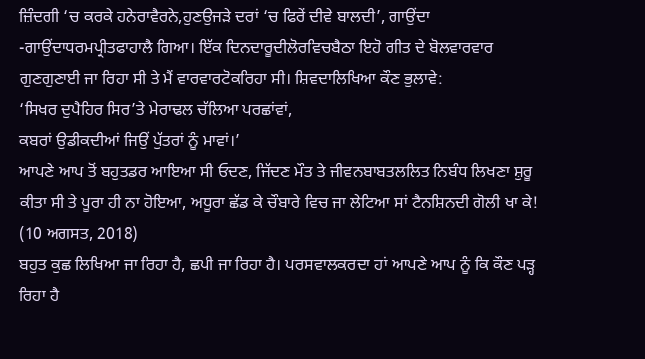ਜ਼ਿੰਦਗੀ ‘ਚ ਕਰਕੇ ਹਨੇਰਾਵੈਰਨੇ,ਹੁਣਉਜੜੇ ਦਰਾਂ ‘ਚ ਫਿਰੇਂ ਦੀਵੇ ਬਾਲਦੀ’, ਗਾਉਂਦਾ -ਗਾਉਂਦਾਧਰਮਪ੍ਰੀਤਫਾਹਾਲੈ ਗਿਆ। ਇੱਕ ਦਿਨਦਾਰੂਦੀਲੋਰਵਿਚਬੈਠਾ ਇਹੋ ਗੀਤ ਦੇ ਬੋਲਵਾਰਵਾਰ ਗੁਣਗੁਣਾਈ ਜਾ ਰਿਹਾ ਸੀ ਤੇ ਮੈਂ ਵਾਰਵਾਰਟੋਕਰਿਹਾ ਸੀ। ਸ਼ਿਵਦਾਲਿਖਿਆ ਕੌਣ ਭੁਲਾਵੇ:
‘ਸਿਖਰ ਦੁਪੈਹਿਰ ਸਿਰ’ਤੇ ਮੇਰਾਢਲ ਚੱਲਿਆ ਪਰਛਾਂਵਾਂ,
ਕਬਰਾਂ ਉਡੀਕਦੀਆਂ ਜਿਉਂ ਪੁੱਤਰਾਂ ਨੂੰ ਮਾਵਾਂ।’
ਆਪਣੇ ਆਪ ਤੋਂ ਬਹੁਤਡਰ ਆਇਆ ਸੀ ਓਦਣ, ਜਿੱਦਣ ਮੌਤ ਤੇ ਜੀਵਨਬਾਬਤਲਲਿਤ ਨਿਬੰਧ ਲਿਖਣਾ ਸ਼ੁਰੂ ਕੀਤਾ ਸੀ ਤੇ ਪੂਰਾ ਹੀ ਨਾ ਹੋਇਆ, ਅਧੂਰਾ ਛੱਡ ਕੇ ਚੌਬਾਰੇ ਵਿਚ ਜਾ ਲੇਟਿਆ ਸਾਂ ਟੈਨਸ਼ਿਨਦੀ ਗੋਲੀ ਖਾ ਕੇ! (10 ਅਗਸਤ, 2018)
ਬਹੁਤ ਕੁਛ ਲਿਖਿਆ ਜਾ ਰਿਹਾ ਹੈ, ਛਪੀ ਜਾ ਰਿਹਾ ਹੈ। ਪਰਸਵਾਲਕਰਦਾ ਹਾਂ ਆਪਣੇ ਆਪ ਨੂੰ ਕਿ ਕੌਣ ਪੜ੍ਹ ਰਿਹਾ ਹੈ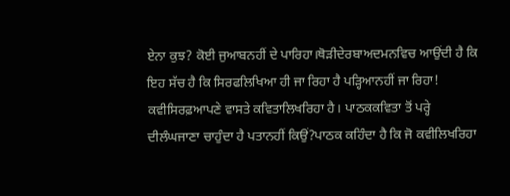ਏਨਾ ਕੁਝ? ਕੋਈ ਜੁਆਬਨਹੀਂ ਦੇ ਪਾਰਿਹਾ।ਥੋੜੀਦੇਰਬਾਅਦਮਨਵਿਚ ਆਉਂਦੀ ਹੈ ਕਿ ਇਹ ਸੱਚ ਹੈ ਕਿ ਸਿਰਫਲਿਖਿਆ ਹੀ ਜਾ ਰਿਹਾ ਹੈ ਪੜ੍ਹਿਆਨਹੀਂ ਜਾ ਰਿਹਾ! ਕਵੀਸਿਰਫ਼ਆਪਣੇ ਵਾਸਤੇ ਕਵਿਤਾਲਿਖਰਿਹਾ ਹੈ। ਪਾਠਕਕਵਿਤਾ ਤੋਂ ਪਰ੍ਹੇ ਦੀਲੰਘਜਾਣਾ ਚਾਹੁੰਦਾ ਹੈ ਪਤਾਨਹੀਂ ਕਿਉਂ?ਪਾਠਕ ਕਹਿੰਦਾ ਹੈ ਕਿ ਜੋ ਕਵੀਲਿਖਰਿਹਾ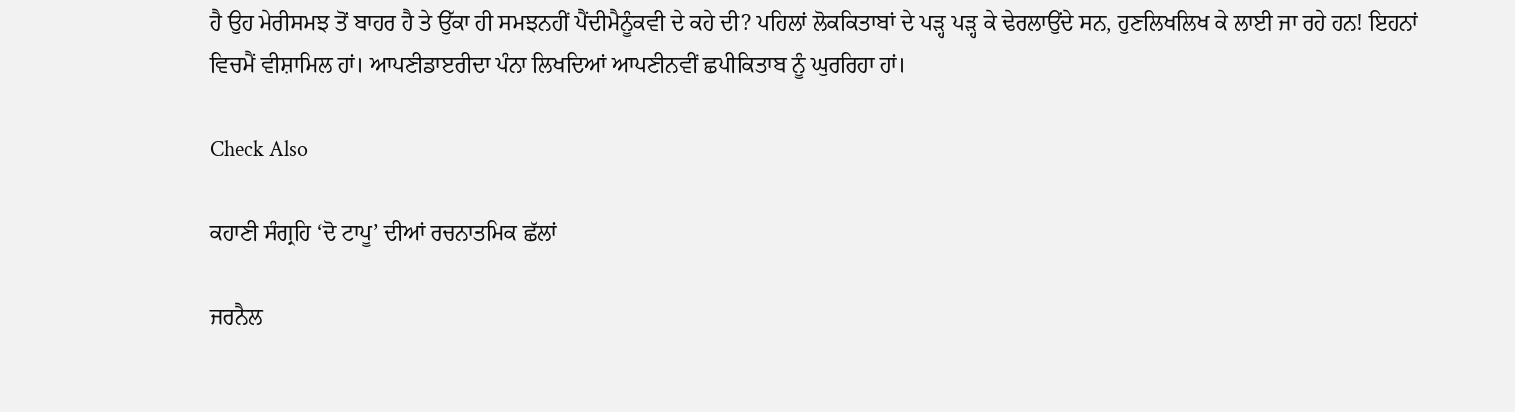ਹੈ ਉਹ ਮੇਰੀਸਮਝ ਤੋਂ ਬਾਹਰ ਹੈ ਤੇ ਉੱਕਾ ਹੀ ਸਮਝਨਹੀਂ ਪੈਂਦੀਮੈਨੂੰਕਵੀ ਦੇ ਕਹੇ ਦੀ? ਪਹਿਲਾਂ ਲੋਕਕਿਤਾਬਾਂ ਦੇ ਪੜ੍ਹ ਪੜ੍ਹ ਕੇ ਢੇਰਲਾਉਂਦੇ ਸਨ, ਹੁਣਲਿਖਲਿਖ ਕੇ ਲਾਈ ਜਾ ਰਹੇ ਹਨ! ਇਹਨਾਂ ਵਿਚਮੈਂ ਵੀਸ਼ਾਮਿਲ ਹਾਂ। ਆਪਣੀਡਾੲਰੀਦਾ ਪੰਨਾ ਲਿਖਦਿਆਂ ਆਪਣੀਨਵੀਂ ਛਪੀਕਿਤਾਬ ਨੂੰ ਘੁਰਰਿਹਾ ਹਾਂ।

Check Also

ਕਹਾਣੀ ਸੰਗ੍ਰਹਿ ‘ਦੋ ਟਾਪੂ’ ਦੀਆਂ ਰਚਨਾਤਮਿਕ ਛੱਲਾਂ

ਜਰਨੈਲ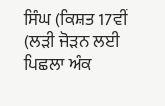ਸਿੰਘ (ਕਿਸ਼ਤ 17ਵੀਂ (ਲੜੀ ਜੋੜਨ ਲਈ ਪਿਛਲਾ ਅੰਕ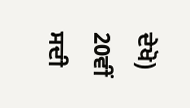ਦੇਖੋ) 20ਵੀਂ ਸਦੀ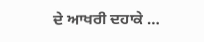ਦੇ ਆਖਰੀ ਦਹਾਕੇ …